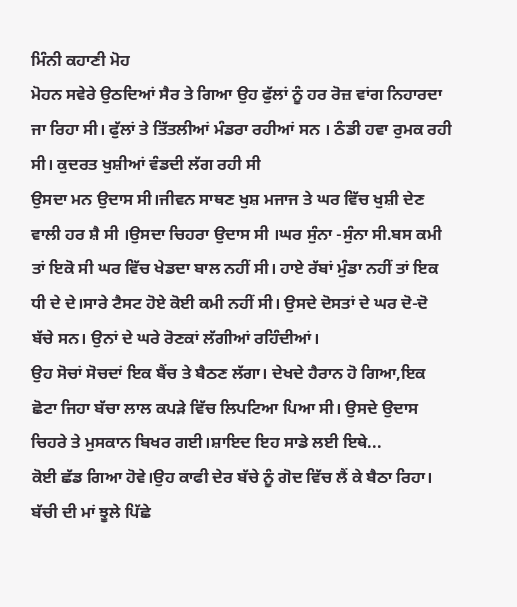ਮਿੰਨੀ ਕਹਾਣੀ ਮੋਹ
ਮੋਹਨ ਸਵੇਰੇ ਉਠਦਿਆਂ ਸੈਰ ਤੇ ਗਿਆ ਉਹ ਫੁੱਲਾਂ ਨੂੰ ਹਰ ਰੋਜ਼ ਵਾਂਗ ਨਿਹਾਰਦਾ ਜਾ ਰਿਹਾ ਸੀ। ਫੁੱਲਾਂ ਤੇ ਤਿੱਤਲੀਆਂ ਮੰਡਰਾ ਰਹੀਆਂ ਸਨ । ਠੰਡੀ ਹਵਾ ਰੁਮਕ ਰਹੀ ਸੀ। ਕੁਦਰਤ ਖੁਸ਼ੀਆਂ ਵੰਡਦੀ ਲੱਗ ਰਹੀ ਸੀ
ਉਸਦਾ ਮਨ ਉਦਾਸ ਸੀ।ਜੀਵਨ ਸਾਥਣ ਖੁਸ਼ ਮਜਾਜ ਤੇ ਘਰ ਵਿੱਚ ਖੁਸ਼ੀ ਦੇਣ ਵਾਲੀ ਹਰ ਸ਼ੈ ਸੀ ।ਉਸਦਾ ਚਿਹਰਾ ਉਦਾਸ ਸੀ ।ਘਰ ਸੁੰਨਾ -ਸੁੰਨਾ ਸੀ.ਬਸ ਕਮੀ ਤਾਂ ਇਕੋ ਸੀ ਘਰ ਵਿੱਚ ਖੇਡਦਾ ਬਾਲ ਨਹੀਂ ਸੀ। ਹਾਏ ਰੱਬਾਂ ਮੁੰਡਾ ਨਹੀਂ ਤਾਂ ਇਕ ਧੀ ਦੇ ਦੇ।ਸਾਰੇ ਟੈਸਟ ਹੋਏ ਕੋਈ ਕਮੀ ਨਹੀਂ ਸੀ। ਉਸਦੇ ਦੋਸਤਾਂ ਦੇ ਘਰ ਦੋ-ਦੋ ਬੱਚੇ ਸਨ। ਉਨਾਂ ਦੇ ਘਰੇ ਰੋਣਕਾਂ ਲੱਗੀਆਂ ਰਹਿੰਦੀਆਂ।
ਉਹ ਸੋਚਾਂ ਸੋਚਦਾਂ ਇਕ ਬੈਂਚ ਤੇ ਬੈਠਣ ਲੱਗਾ। ਦੇਖਦੇ ਹੈਰਾਨ ਹੋ ਗਿਆ,ਇਕ ਛੋਟਾ ਜਿਹਾ ਬੱਚਾ ਲਾਲ ਕਪੜੇ ਵਿੱਚ ਲਿਪਟਿਆ ਪਿਆ ਸੀ। ਉਸਦੇ ਉਦਾਸ ਚਿਹਰੇ ਤੇ ਮੁਸਕਾਨ ਬਿਖਰ ਗਈ।ਸ਼ਾਇਦ ਇਹ ਸਾਡੇ ਲਈ ਇਥੇ...
ਕੋਈ ਛੱਡ ਗਿਆ ਹੋਵੇ।ਉਹ ਕਾਫੀ ਦੇਰ ਬੱਚੇ ਨੂੰ ਗੋਦ ਵਿੱਚ ਲੈਂ ਕੇ ਬੈਠਾ ਰਿਹਾ।
ਬੱਚੀ ਦੀ ਮਾਂ ਝੂਲੇ ਪਿੱਛੇ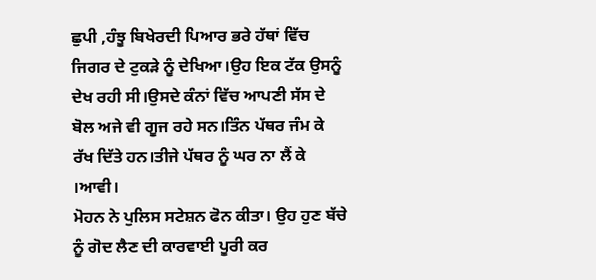ਛੁਪੀ ,ਹੰਝੂ ਬਿਖੇਰਦੀ ਪਿਆਰ ਭਰੇ ਹੱਥਾਂ ਵਿੱਚ ਜਿਗਰ ਦੇ ਟੁਕੜੇ ਨੂੰ ਦੇਖਿਆ।ਉਹ ਇਕ ਟੱਕ ਉਸਨੂੰ ਦੇਖ ਰਹੀ ਸੀ।ਉਸਦੇ ਕੰਨਾਂ ਵਿੱਚ ਆਪਣੀ ਸੱਸ ਦੇ ਬੋਲ ਅਜੇ ਵੀ ਗੂਜ ਰਹੇ ਸਨ।ਤਿੰਨ ਪੱਥਰ ਜੰਮ ਕੇ ਰੱਖ ਦਿੱਤੇ ਹਨ।ਤੀਜੇ ਪੱਥਰ ਨੂੰ ਘਰ ਨਾ ਲੈਂ ਕੇ ।ਆਵੀ।
ਮੋਹਨ ਨੇ ਪੁਲਿਸ ਸਟੇਸ਼ਨ ਫੋਨ ਕੀਤਾ। ਉਹ ਹੁਣ ਬੱਚੇ ਨੂੰ ਗੋਦ ਲੈਣ ਦੀ ਕਾਰਵਾਈ ਪੂਰੀ ਕਰ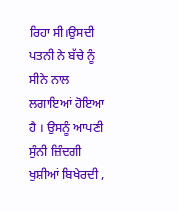ਰਿਹਾ ਸੀ।ਉਸਦੀ ਪਤਨੀ ਨੇ ਬੱਚੇ ਨੂੰ ਸੀਨੇ ਨਾਲ ਲਗਾਇਆਂ ਹੋਇਆ ਹੈ । ਉਸਨੂੰ ਆਪਣੀ ਸੁੰਨੀ ਜ਼ਿੰਦਗੀ ਖੁਸ਼ੀਆਂ ਬਿਖੇਰਦੀ ,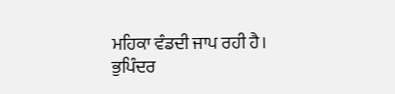ਮਹਿਕਾ ਵੰਡਦੀ ਜਾਪ ਰਹੀ ਹੈ।
ਭੁਪਿੰਦਰ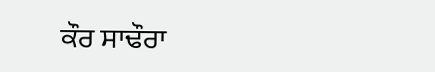ਕੌਰ ਸਾਢੌਰਾ